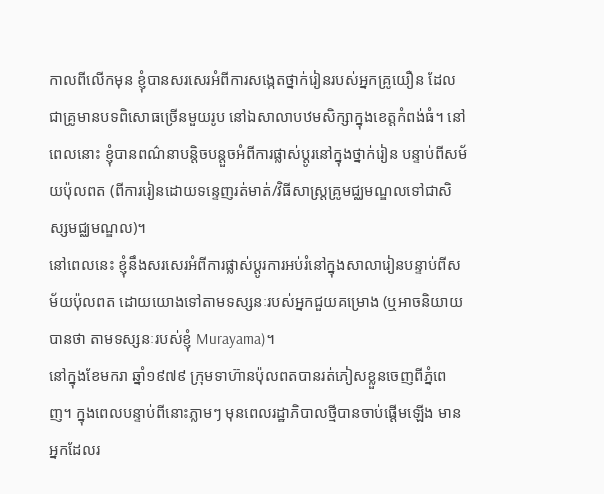កាលពីលើកមុន ខ្ញុំបានសរសេរអំពីការសង្កេតថ្នាក់រៀនរបស់អ្នកគ្រូយឿន ដែលជាគ្រូមានបទពិសោធច្រើនមួយរូប នៅឯសាលាបឋមសិក្សាក្នុងខេត្តកំពង់ធំ។ នៅពេលនោះ ខ្ញុំបានពណ៌នាបន្តិចបន្ដួចអំពីការផ្លាស់ប្ដូរនៅក្នុងថ្នាក់រៀន បន្ទាប់ពីសម័យប៉ុលពត (ពីការរៀនដោយទន្ទេញរត់មាត់/វិធីសាស្រ្តគ្រូមជ្ឈមណ្ឌលទៅជាសិស្សមជ្ឈមណ្ឌល)។
នៅពេលនេះ ខ្ញុំនឹងសរសេរអំពីការផ្លាស់ប្ដូរការអប់រំនៅក្នុងសាលារៀនបន្ទាប់ពីសម័យប៉ុលពត ដោយយោងទៅតាមទស្សនៈរបស់អ្នកជួយគម្រោង (ឬអាចនិយាយបានថា តាមទស្សនៈរបស់ខ្ញុំ Murayama)។
នៅក្នុងខែមករា ឆ្នាំ១៩៧៩ ក្រុមទាហ៊ានប៉ុលពតបានរត់ភៀសខ្លួនចេញពីភ្នំពេញ។ ក្នុងពេលបន្ទាប់ពីនោះភ្លាមៗ មុនពេលរដ្ឋាភិបាលថ្មីបានចាប់ផ្ដើមឡើង មានអ្នកដែលរ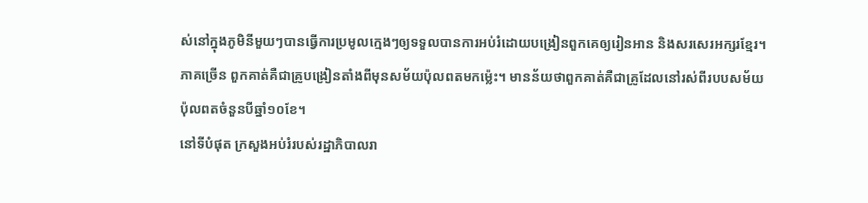ស់នៅក្នុងភូមិនីមួយៗបានធ្វើការប្រមូលក្មេងៗឲ្យទទួលបានការអប់រំដោយបង្រៀនពួកគេឲ្យរៀនអាន និងសរសេរអក្សរខ្មែរ។ ភាគច្រើន ពួកគាត់គឺជាគ្រូបង្រៀនតាំងពីមុនសម័យប៉ុលពតមកម្ល៉េះ។ មានន័យថាពួកគាត់គឺជាគ្រូដែលនៅរស់ពីរបបសម័យប៉ុលពតចំនួនបីឆ្នាំ១០ខែ។
នៅទីបំផុត ក្រសួងអប់រំរបស់រដ្ឋាភិបាលរា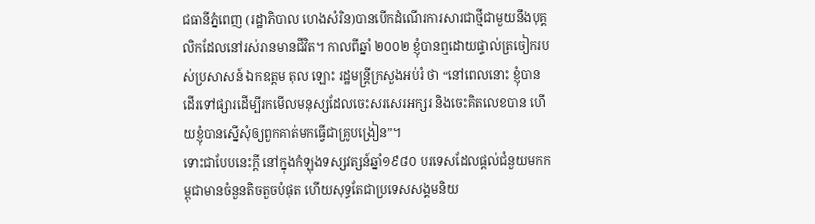ជធានីភ្នំពេញ (រដ្ឋាភិបាល ហេងសំរិន)បានបើកដំណើរការសារជាថ្មីជាមួយនឹងបុគ្គលិកដែលនៅរស់រានមានជីវិត។ កាលពីឆ្នាំ ២០០២ ខ្ញុំបានឮដោយផ្ទាល់ត្រចៀករបស់ប្រសាសន៍ ឯកឧត្ដម តុល ឡោះ រដ្ឋមន្រ្តីក្រសួងអប់រំ ថា “នៅពេលនោះ ខ្ញុំបានដើរទៅផ្សារដើម្បីរកមើលមនុស្សដែលចេះសរសេរអក្សរ និងចេះគិតលេខបាន ហើយខ្ញុំបានស្នើសុំឲ្យពួកគាត់មកធ្វើជាគ្រូបង្រៀន”។
ទោះជាបែបនេះក្ដី នៅក្នុងកំឡុងទស្សវត្សន៍ឆ្នាំ១៩៨០ បរទេសដែលផ្ដល់ជំនួយមកកម្ពុជាមានចំនួនតិចតួចបំផុត ហើយសុទ្ធតែជាប្រទេសសង្គមនិយ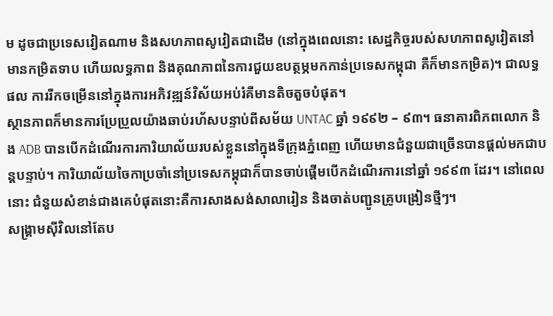ម ដូចជាប្រទេសវៀតណាម និងសហភាពសូវៀតជាដើម (នៅក្នុងពេលនោះ សេដ្ឋកិច្ចរបស់សហភាពសូវៀតនៅមានកម្រិតទាប ហើយលទ្ធភាព និងគុណភាពនៃការជួយឧបត្ថម្ភមកកាន់ប្រទេសកម្ពុជា គឺក៏មានកម្រិត)។ ជាលទ្ធផល ការរីកចម្រើននៅក្នុងការអភិវឌ្ឍន៍វិស័យអប់រំគឺមានតិចតួចបំផុត។
ស្ថានភាពក៏មានការប្រែប្រួលយ៉ាងឆាប់រហ័សបន្ទាប់ពីសម័យ UNTAC ឆ្នាំ ១៩៩២ – ៩៣។ ធនាគារពិភពលោក និង ADB បានបើកដំណើរការការិយាល័យរបស់ខ្លួននៅក្នុងទីក្រុងភ្នំពេញ ហើយមានជំនួយជាច្រើនបានផ្ដល់មកជាបន្តបន្ទាប់។ ការិយាល័យចៃកាប្រចាំនៅប្រទេសកម្ពុជាក៏បានចាប់ផ្ដើមបើកដំណើរការនៅឆ្នាំ ១៩៩៣ ដែរ។ នៅពេលនោះ ជំនួយសំខាន់ជាងគេបំផុតនោះគឺការសាងសង់សាលារៀន និងចាត់បញ្ជូនគ្រូបង្រៀនថ្មីៗ។
សង្រ្គាមស៊ីវិលនៅតែប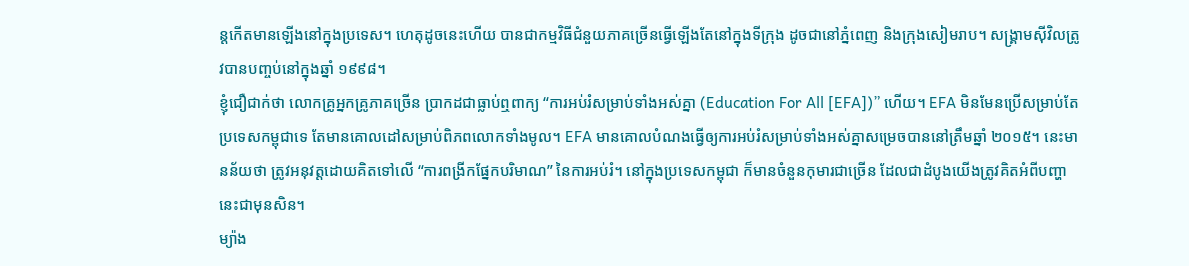ន្តកើតមានឡើងនៅក្នុងប្រទេស។ ហេតុដូចនេះហើយ បានជាកម្មវិធីជំនួយភាគច្រើនធ្វើឡើងតែនៅក្នុងទីក្រុង ដូចជានៅភ្នំពេញ និងក្រុងសៀមរាប។ សង្គ្រាមស៊ីវិលត្រូវបានបញ្ចប់នៅក្នុងឆ្នាំ ១៩៩៨។
ខ្ញុំជឿជាក់ថា លោកគ្រូអ្នកគ្រូភាគច្រើន ប្រាកដជាធ្លាប់ឮពាក្យ “ការអប់រំសម្រាប់ទាំងអស់គ្នា (Education For All [EFA])” ហើយ។ EFA មិនមែនប្រើសម្រាប់តែប្រទេសកម្ពុជាទេ តែមានគោលដៅសម្រាប់ពិភពលោកទាំងមូល។ EFA មានគោលបំណងធ្វើឲ្យការអប់រំសម្រាប់ទាំងអស់គ្នាសម្រេចបាននៅត្រឹមឆ្នាំ ២០១៥។ នេះមានន័យថា ត្រូវអនុវត្តដោយគិតទៅលើ “ការពង្រីកផ្នែកបរិមាណ” នៃការអប់រំ។ នៅក្នុងប្រទេសកម្ពុជា ក៏មានចំនួនកុមារជាច្រើន ដែលជាដំបូងយើងត្រូវគិតអំពីបញ្ហានេះជាមុនសិន។
ម្យ៉ាង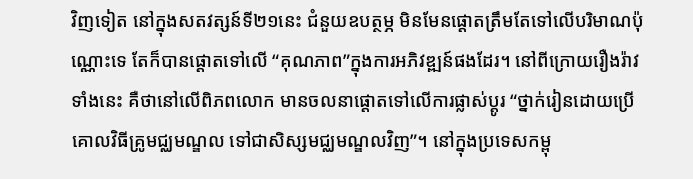វិញទៀត នៅក្នុងសតវត្សន៍ទី២១នេះ ជំនួយឧបត្ថម្ភ មិនមែនផ្ដោតត្រឹមតែទៅលើបរិមាណប៉ុណ្ណោះទេ តែក៏បានផ្ដោតទៅលើ “គុណភាព”ក្នុងការអភិវឌ្ឍន៍ផងដែរ។ នៅពីក្រោយរឿងរ៉ាវទាំងនេះ គឺថានៅលើពិភពលោក មានចលនាផ្ដោតទៅលើការផ្លាស់ប្ដូរ “ថ្នាក់រៀនដោយប្រើគោលវិធីគ្រូមជ្ឈមណ្ឌល ទៅជាសិស្សមជ្ឈមណ្ឌលវិញ”។ នៅក្នុងប្រទេសកម្ពុ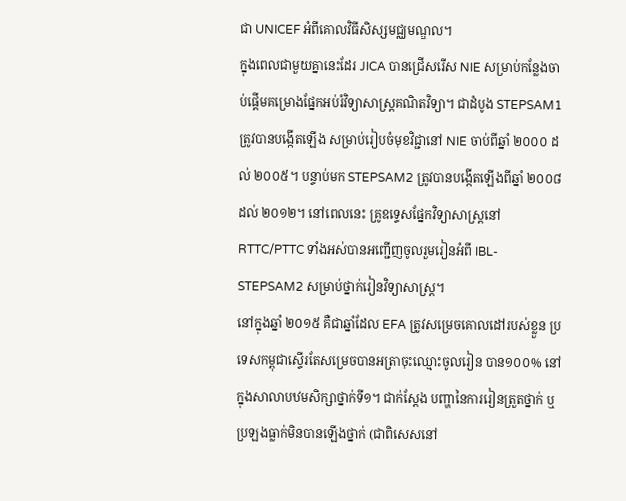ជា UNICEF អំពីគោលវិធីសិស្សមជ្ឈមណ្ឌល។
ក្នុងពេលជាមួយគ្នានេះដែរ JICA បានជ្រើសរើស NIE សម្រាប់កន្លែងចាប់ផ្ដើមគម្រោងផ្នែកអប់រំវិទ្យាសាស្រ្តគណិតវិទ្យា។ ជាដំបូង STEPSAM1 ត្រូវបានបង្កើតឡើង សម្រាប់រៀបចំមុខវិជ្ជានៅ NIE ចាប់ពីឆ្នាំ ២០០០ ដល់ ២០០៥។ បន្ទាប់មក STEPSAM2 ត្រូវបានបង្កើតឡើងពីឆ្នាំ ២០០៨ ដល់ ២០១២។ នៅពេលនេះ គ្រូឧទ្ទេសផ្នែកវិទ្យាសាស្រ្តនៅ RTTC/PTTC ទាំងអស់បានអញ្ជើញចូលរួមរៀនអំពី IBL-STEPSAM2 សម្រាប់ថ្នាក់រៀនវិទ្យាសាស្រ្ត។
នៅក្នុងឆ្នាំ ២០១៥ គឺជាឆ្នាំដែល EFA ត្រូវសម្រេចគោលដៅរបស់ខ្លួន ប្រទេសកម្ពុជាស្ទើរតែសម្រេចបានអត្រាចុះឈ្មោះចូលរៀន បាន១០០% នៅក្នុងសាលាបឋមសិក្សាថ្នាក់ទី១។ ជាក់ស្ដែង បញ្ហានៃការរៀនត្រួតថ្នាក់ ឬប្រឡងធ្លាក់មិនបានឡើងថ្នាក់ (ជាពិសេសនៅ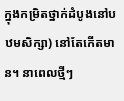ក្នុងកម្រិតថ្នាក់ដំបូងនៅបឋមសិក្សា) នៅតែកើតមាន។ នាពេលថ្មីៗ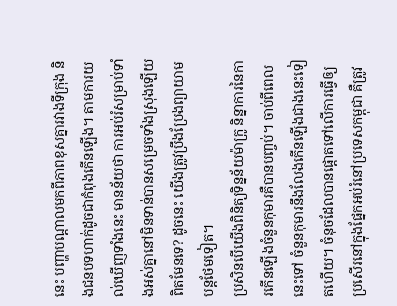នេះ បញ្ហាបណ្ដាលមកពីភាពខុសគ្នារវាងទីក្រុង និងជនបទហាក់ដូចជាកំពុងកើនឡើង។ តាមការយល់ឃើញទាំងនេះ មានន័យថា ការអប់រំសម្រាប់ទាំងអស់គ្នានៅមិនទាន់បានសម្រេចទាំងស្រុងឡើយ ពិតមែនទេ? ដូចនេះ យើងត្រូវប្រឹងប្រែងព្យាយាមបន្តថែមទៀត។
ប្រសិនបើយើងពិនិត្យទិន្នន័យម៉ាក្រូ និន្នាការនៃការកើនឡើងចំនួនកុមារគឺបានបញ្ចប់។ ចាប់ពីពេលនេះទៅ ចំនួនកុមារនឹងលែងកើនឡើងជាងនេះទៀតហើយ។ ចំនុចដែលបានផ្ដោតទៅលើការធ្វើឲ្យប្រសើរនៅក្នុងផ្នែកអប់រំនៅប្រទេសកម្ពុជា គឺត្រូវ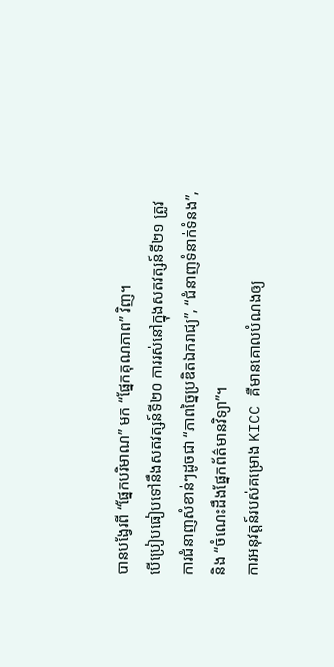បានបង្វែរពី “ផ្នែកបរិមាណ” មក “ផ្នែកគុណភាព” វិញ។
បើប្រៀបធៀបទៅនឹងសតវត្សន៍ទី២០ ការរស់នៅក្នុងសតវត្សន៍ទី២១ ត្រូវការជំនាញសំខាន់ៗដូចជា “ភាពច្នៃប្រឌិតឯករាជ្យ”, “ជំនាញទំនាក់ទំនង”, និង “ចំណេះដឹងផ្នែកព័ត៌មានវិទ្យា”។
ការអនុវត្តន៍របស់គម្រោង KICC គឺមានគោលបំណងឲ្យ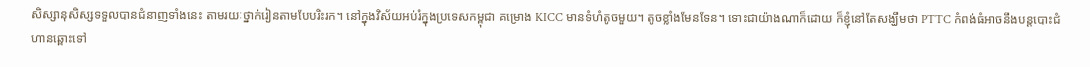សិស្សានុសិស្សទទួលបានជំនាញទាំងនេះ តាមរយៈថ្នាក់រៀនតាមបែបរិះរក។ នៅក្នុងវិស័យអប់រំក្នុងប្រទេសកម្ពុជា គម្រោង KICC មានទំហំតូចមួយ។ តូចខ្លាំងមែនទែន។ ទោះជាយ៉ាងណាក៏ដោយ ក៏ខ្ញុំនៅតែសង្ឃឹមថា PTTC កំពង់ធំអាចនឹងបន្តបោះជំហានឆ្ពោះទៅ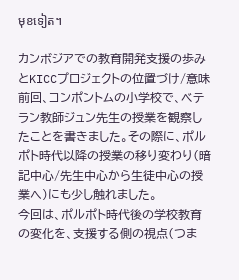មុខទៀត។

カンボジアでの教育開発支援の歩みとKICCプロジェクトの位置づけ/意味
前回、コンポントムの小学校で、ベテラン教師ジュン先生の授業を観察したことを書きました。その際に、ポルポト時代以降の授業の移り変わり(暗記中心/先生中心から生徒中心の授業へ)にも少し触れました。
今回は、ポルポト時代後の学校教育の変化を、支援する側の視点(つま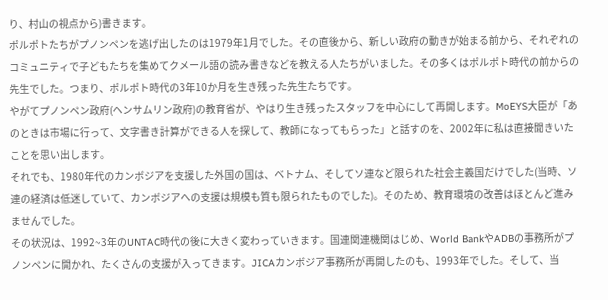り、村山の視点から)書きます。
ポルポトたちがプノンペンを逃げ出したのは1979年1月でした。その直後から、新しい政府の動きが始まる前から、それぞれのコミュニティで子どもたちを集めてクメール語の読み書きなどを教える人たちがいました。その多くはポルポト時代の前からの先生でした。つまり、ポルポト時代の3年10か月を生き残った先生たちです。
やがてプノンペン政府(ヘンサムリン政府)の教育省が、やはり生き残ったスタッフを中心にして再開します。MoEYS大臣が「あのときは市場に行って、文字書き計算ができる人を探して、教師になってもらった」と話すのを、2002年に私は直接聞きいたことを思い出します。
それでも、1980年代のカンボジアを支援した外国の国は、ベトナム、そしてソ連など限られた社会主義国だけでした(当時、ソ連の経済は低迷していて、カンボジアへの支援は規模も質も限られたものでした)。そのため、教育環境の改善はほとんど進みませんでした。
その状況は、1992~3年のUNTAC時代の後に大きく変わっていきます。国連関連機関はじめ、World BankやADBの事務所がプノンペンに開かれ、たくさんの支援が入ってきます。JICAカンボジア事務所が再開したのも、1993年でした。そして、当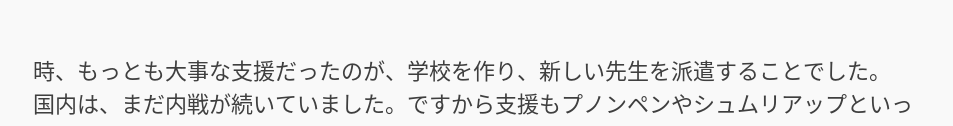時、もっとも大事な支援だったのが、学校を作り、新しい先生を派遣することでした。
国内は、まだ内戦が続いていました。ですから支援もプノンペンやシュムリアップといっ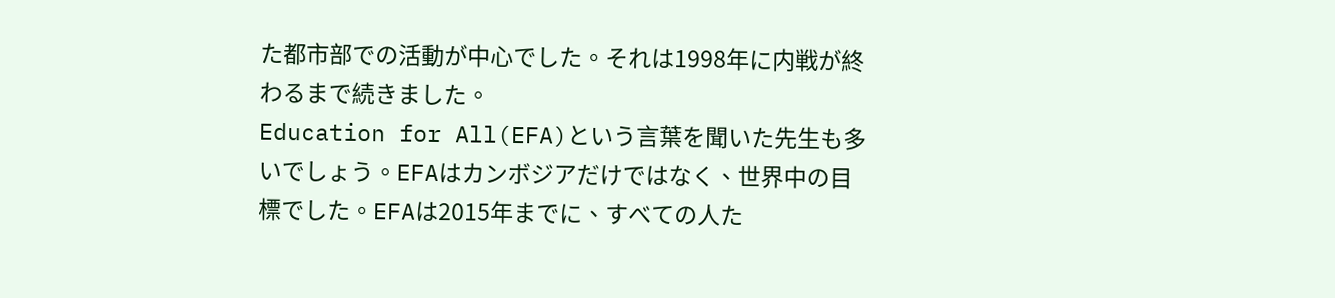た都市部での活動が中心でした。それは1998年に内戦が終わるまで続きました。
Education for All(EFA)という言葉を聞いた先生も多いでしょう。EFAはカンボジアだけではなく、世界中の目標でした。EFAは2015年までに、すべての人た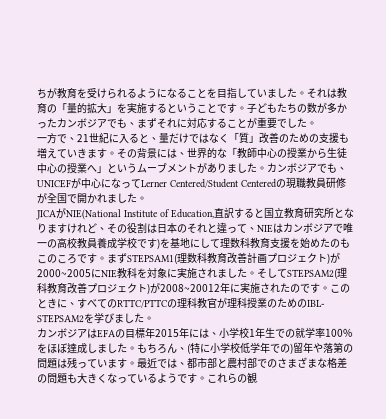ちが教育を受けられるようになることを目指していました。それは教育の「量的拡大」を実施するということです。子どもたちの数が多かったカンボジアでも、まずそれに対応することが重要でした。
一方で、21世紀に入ると、量だけではなく「質」改善のための支援も増えていきます。その背景には、世界的な「教師中心の授業から生徒中心の授業へ」というムーブメントがありました。カンボジアでも、UNICEFが中心になってLerner Centered/Student Centeredの現職教員研修が全国で開かれました。
JICAがNIE(National Institute of Education,直訳すると国立教育研究所となりますけれど、その役割は日本のそれと違って、NIEはカンボジアで唯一の高校教員養成学校です)を基地にして理数科教育支援を始めたのもこのころです。まずSTEPSAM1(理数科教育改善計画プロジェクト)が2000~2005にNIE教科を対象に実施されました。そしてSTEPSAM2(理科教育改善プロジェクト)が2008~20012年に実施されたのです。このときに、すべてのRTTC/PTTCの理科教官が理科授業のためのIBL-STEPSAM2を学びました。
カンボジアはEFAの目標年2015年には、小学校1年生での就学率100%をほぼ達成しました。もちろん、(特に小学校低学年での)留年や落第の問題は残っています。最近では、都市部と農村部でのさまざまな格差の問題も大きくなっているようです。これらの観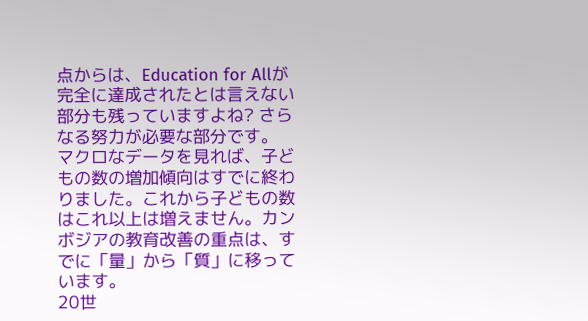点からは、Education for Allが完全に達成されたとは言えない部分も残っていますよね? さらなる努力が必要な部分です。
マクロなデータを見れば、子どもの数の増加傾向はすでに終わりました。これから子どもの数はこれ以上は増えません。カンボジアの教育改善の重点は、すでに「量」から「質」に移っています。
20世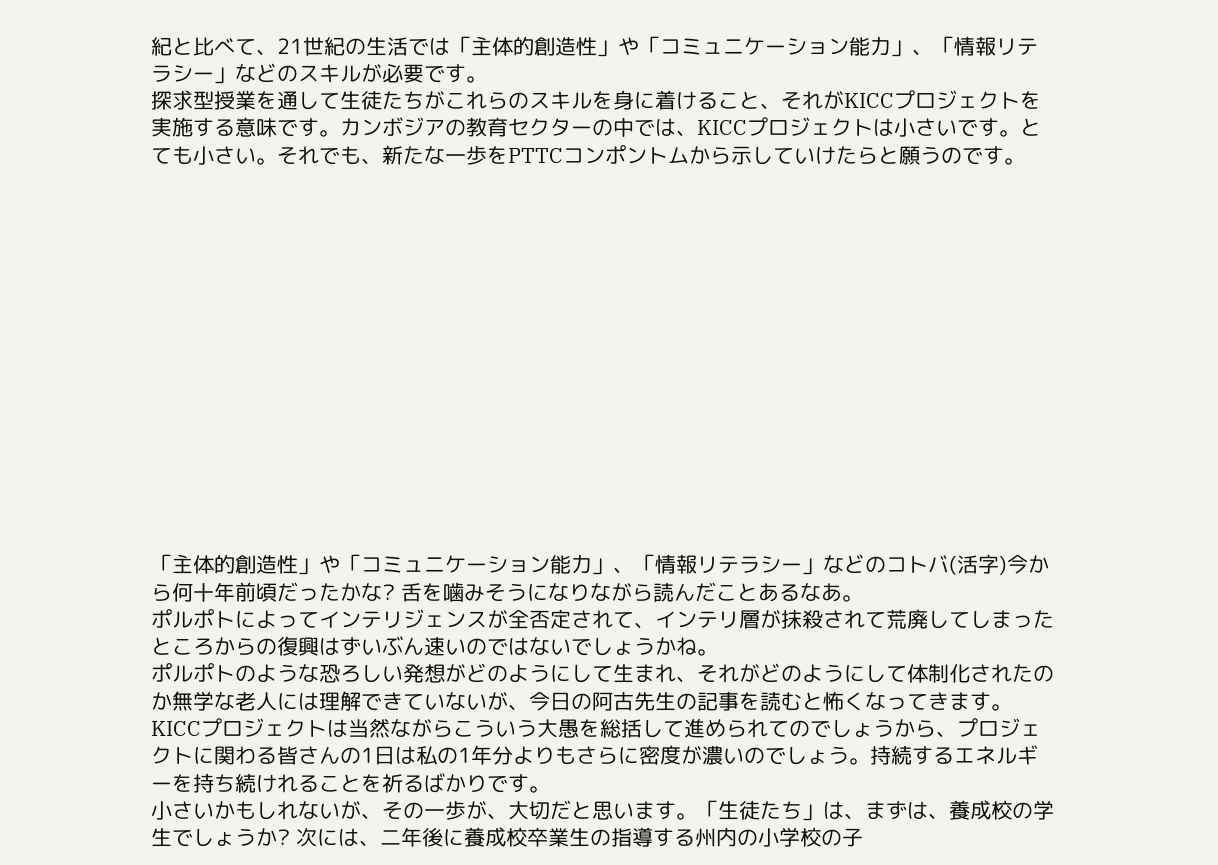紀と比べて、21世紀の生活では「主体的創造性」や「コミュニケーション能力」、「情報リテラシー」などのスキルが必要です。
探求型授業を通して生徒たちがこれらのスキルを身に着けること、それがKICCプロジェクトを実施する意味です。カンボジアの教育セクターの中では、KICCプロジェクトは小さいです。とても小さい。それでも、新たな一歩をPTTCコンポントムから示していけたらと願うのです。














「主体的創造性」や「コミュニケーション能力」、「情報リテラシー」などのコトバ(活字)今から何十年前頃だったかな? 舌を噛みそうになりながら読んだことあるなあ。
ポルポトによってインテリジェンスが全否定されて、インテリ層が抹殺されて荒廃してしまったところからの復興はずいぶん速いのではないでしょうかね。
ポルポトのような恐ろしい発想がどのようにして生まれ、それがどのようにして体制化されたのか無学な老人には理解できていないが、今日の阿古先生の記事を読むと怖くなってきます。
KICCプロジェクトは当然ながらこういう大愚を総括して進められてのでしょうから、プロジェクトに関わる皆さんの1日は私の1年分よりもさらに密度が濃いのでしょう。持続するエネルギーを持ち続けれることを祈るばかりです。
小さいかもしれないが、その一歩が、大切だと思います。「生徒たち」は、まずは、養成校の学生でしょうか? 次には、二年後に養成校卒業生の指導する州内の小学校の子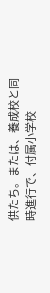供たち。または、養成校と同時進行で、付属小学校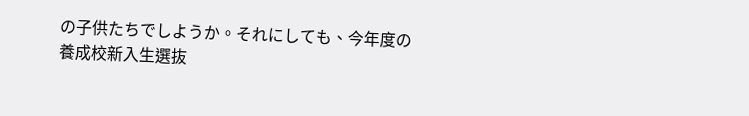の子供たちでしようか。それにしても、今年度の養成校新入生選抜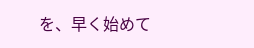を、早く始めて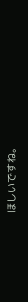ほしいですね。